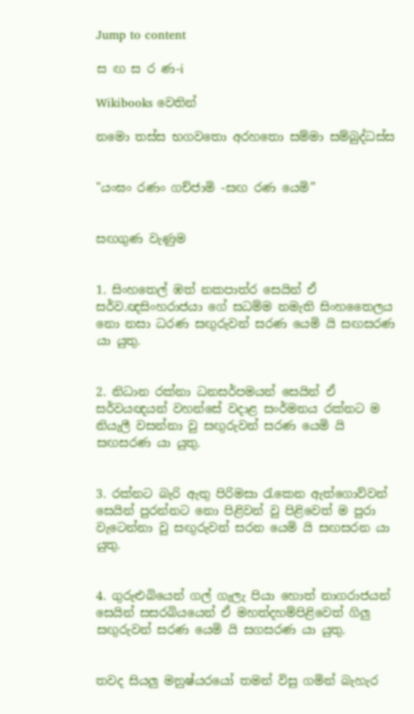Jump to content

ස ඟ ස ර ණ-i

Wikibooks වෙතින්

නමො තස්ස භගවතො අරහතො සම්මා සම්බුද්ධස්ස


"යංඝං රණං ගච්ජාමි -සඟ රණ යෙමි”


සඟගුණ වැණුම


1. සිංහතෙල් ඹත් නකපාත්ර සෙයින් ඒ සර්ව.ඥසිංහරාජයා ගේ සධම්ම නමැති සිංහතෛලය නො නසා ධරණ සඟුරුවන් සරණ යෙමි යි සඟසරණ යා යුතු.


2. නිධාන රක්නා ධනසර්පමයන් සෙයින් ඒ සර්වයඥයන් වහන්සේ වදාළ සංර්මනය රක්නට ම නියැලී වසන්නා වු සඟුරුවන් සරණ යෙමි යි සඟසරණ යා යුතු.


3. රක්නට බැරි ඇතු පිරිමසා රැකෙන ඇත්ගොව්වන් සෙයින් පුරන්නට නො පිළිවන් වු පිළිවෙත් ම පුරා වැටෙන්නා වු සඟුරුවන් සරන යෙමි යි සඟසරන යා යුතු.


4. ගුරුළුබියෙන් ගල් ගැලැ පියා හොත් නාගරාජයන් සෙයින් සසරබියයෙන් ඒ මහත්දහම්පිළිවෙත් ගිලු සඟුරුවන් සරණ යෙමි යි සගසරණ යා යුතු.


තවද සියලු මනුෂ්යරයෝ තමන් විසු ගමින් බැහැර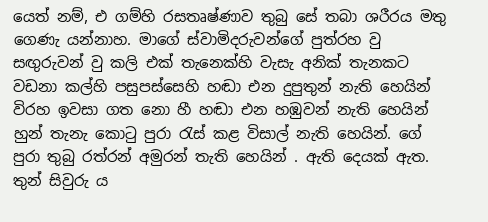යෙත් නම්, එ ගම්හි රසතෘෂ්ණාව තුබු සේ තබා ශරීරය මතු ගෙණැ යන්නාහ. මාගේ ස්වාමිදරුවන්ගේ පුත්රහ වු සඟුරුවන් වු කලි එක් තැනෙක්හි වැසැ අනික් තැනකට වඩනා කල්හි පසුපස්සෙහි හඬා එන දුපුතුන් නැති හෙයින් විරහ ඉවසා ගත නො හී හඬා එන හඹුවන් නැති හෙයින් හුන් තැනැ කොටු පුරා රැස් කළ විසාල් නැති හෙයින්. ගේ පුරා තුබු රත්රන් අමුරන් තැති හෙයින් . ඇති දෙයක් ඇත. තුන් සිවුරු ය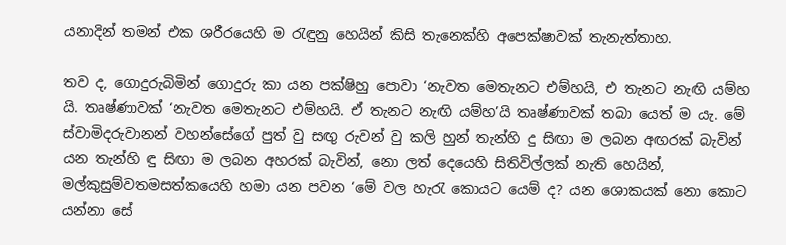යනාදින් තමන් එක ශරීරයෙහි ම රැඳුනු හෙයින් කිසි තැනෙක්හි අපෙක්ෂාවක් තැනැත්තාහ.

තව ද, ගොදුරුබිමින් ගොදුරු කා යන පක්ෂිහු පොවා ‘නැවත මෙතැනට එම්හයි, එ තැනට නැඟි යම්හ යි. තෘෂ්ණාවක් ‘නැවත මෙතැනට එම්හයි. ඒ තැනට නැඟි යම්හ’යි තෘෂ්ණාවක් තබා යෙත් ම යැ. මේ ස්වාමිදරුවානන් වහන්සේගේ පුත් වු සඟු රුවන් වු කලි හුන් තැන්හි දු සිඟා ම ලබන අඟරක් බැවින් යන තැන්හි ඳු සිඟා ම ලබන අහරක් බැවින්, නො ලත් දෙයෙහි සිතිවිල්ලක් නැති හෙයින්, මල්කුසුම්වතමසත්කයෙහි හමා යන පවන ‘මේ වල හැරැ කොයට යෙම් ද? යන ශොකයක් නො කොට යන්නා සේ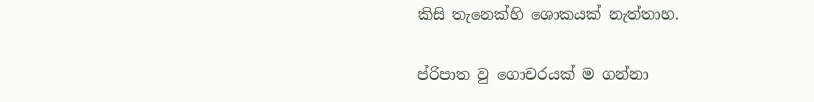කිසි තැනෙක්හි ශොකයක් නැත්තාහ.

ප්රිපාත වු ගොචරයක් ම ගන්නා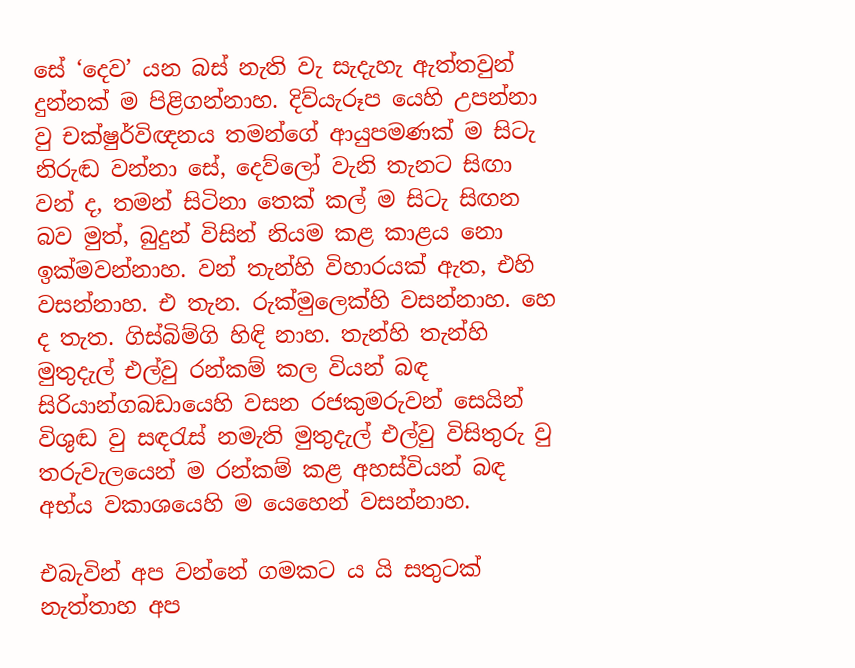සේ ‘දෙව’ යන බස් නැති වැ සැදැහැ ඇත්තවුන් දුන්නක් ම පිළිගන්නාහ. දිව්යැරූප යෙහි උපන්නා වු චක්ෂුර්විඥනය තමන්ගේ ආයුපමණක් ම සිටැ නිරුඬ වන්නා සේ, දෙව්ලෝ වැනි තැනට සිඟා වන් ද, තමන් සිටිනා තෙක් කල් ම සිටැ සිඟන බව මුත්, බුදුන් විසින් නියම කළ කාළය නො ඉක්මවන්නාහ. වන් තැන්හි විහාරයක් ඇත, එහි වසන්නාහ. එ තැන. රුක්මුලෙක්හි වසන්නාහ. හෙ ද තැත. ගිස්බිම්ගි හිඳි නාහ. තැන්හි තැන්හි මුතුදැල් එල්වු රන්කම් කල වියන් බඳ සිරියාන්ගබඩායෙහි වසන රජකුමරුවන් සෙයින් විශුඬ වු සඳරැස් නමැති මුතුදැල් එල්වු විසිතුරු වු තරුවැලයෙන් ම රන්කම් කළ අහස්වියන් බඳ අභ්ය වකාශයෙහි ම යෙහෙන් වසන්නාහ.

එබැවින් අප වන්නේ ගමකට ය යි සතුටක් නැත්තාහ අප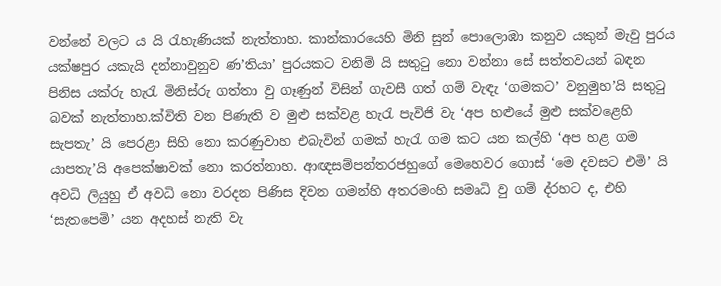වන්නේ වලට ය යි රැහැණියක් නැත්තාහ. කාන්කාරයෙහි මිනි සුන් පොලොඹා කනුව යකුන් මැවු පුරය යක්ෂපුර යකැයි දන්නාවුනුව ණ’තියා’ පුරයකට වනිමි යි සතුටු නො වන්නා සේ සත්තවයන් බඳන පිනිස යක්රු හැරැ මිනිස්රු ගත්තා වු ගෑණුන් විසින් ගැවසී ගත් ගම් වැඳැ ‘ගමකට’ වනුමුහ’යි සතුටු බවක් නැත්තාහ.ක්විති වන පිණැති ව මුළු සක්වළ හැරැ පැවිජි වැ ‘අප හළුයේ මුළු සක්වළෙහි සැපතැ’ යි පෙරළා සිහි නො කරණුවාහ එබැවින් ගමක් හැරැ ගම කට යන කල්හි ‘අප හළ ගම යාපතැ’යි අපෙක්ෂාවක් නො කරත්නාහ. ආඥසම්පන්තරජහුගේ මෙහෙවර ගොස් ‘මෙ දවසට එමි’ යි අවධි ලියුහු ඒ අවධි නො වරදන පිණිස දිවන ගමන්හි අතරමංහි සමෘධි වු ගම් ද්රහට ද, එහි ‘සැතපෙමි’ යන අදහස් නැති වැ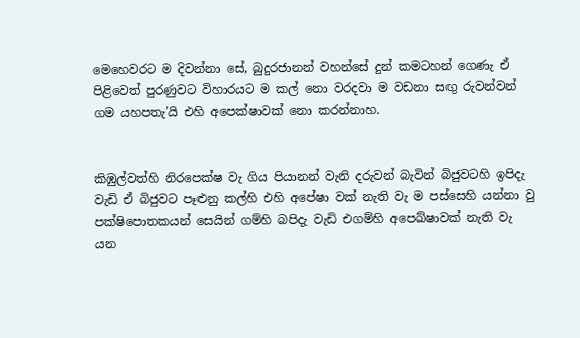මෙහෙවරට ම දිවන්නා සේ, බුදුරජානන් වහන්සේ දුන් කමටහන් ගෙණැ ඒ පිළිවෙත් පුරණුවට විහාරයට ම කල් නො වරදවා ම වඩනා සඟු රුවන්වන් ගම යහපතැ’යි එහි අපෙක්ෂාවක් නො කරන්නාහ.


කිඹුල්වත්හි නිරපෙක්ෂ වැ ගිය පියානන් වැනි දරුවන් බැවින් බිජුවටහි ඉපිදැ වැඩි ඒ බිජුවට පෑළුනු කල්හි එහි අපේෂා වක් නැති වැ ම පස්සෙහි යන්නා වු පක්ෂිපොතකයන් සෙයින් ගම්හි බපිදැ වැඩි එගම්හි අපෙඛ්ෂාවක් නැති වැ යන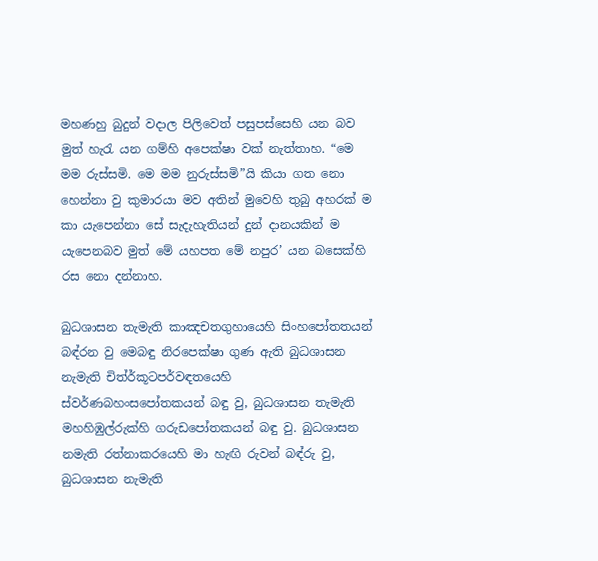මහණහු බුදුන් වදාල පිලිවෙත් පසුපස්සෙහි යන බව මුත් හැරැ යන ගම්හි අපෙක්ෂා වක් නැත්තාහ. “මෙ මම රුස්සමි. මෙ මම නුරුස්සමි”යි කියා ගත නො හෙන්නා වු කුමාරයා මව අතින් මුවෙහි තුබු අහරක් ම කා යැපෙන්නා සේ සැදැහැතියන් දුන් දානයකින් ම යැපෙනබව මුත් මේ යහපත මේ නපුර’ යන බසෙක්හි රස නො දන්නාහ.

බුධශාසන තැමැති කාඤචතගුහායෙහි සිංහපෝතතයන් බඳ්රන වු මෙබඳු නිරපෙක්ෂා ගුණ ඇති බුධශාසන නැමැති චිත්ර්කූටපර්වඳතයෙහි ස්වර්ණබහංසපෝතකයන් බඳු වු, බුධශාසන තැමැති මහහිඹුල්රුක්හි ගරුඩපෝතකයන් බඳු වු. බුධශාසන නමැති රත්නාකරයෙහි මා හැඟි රුවන් බඳ්රු වු, බුධශාසන නැමැති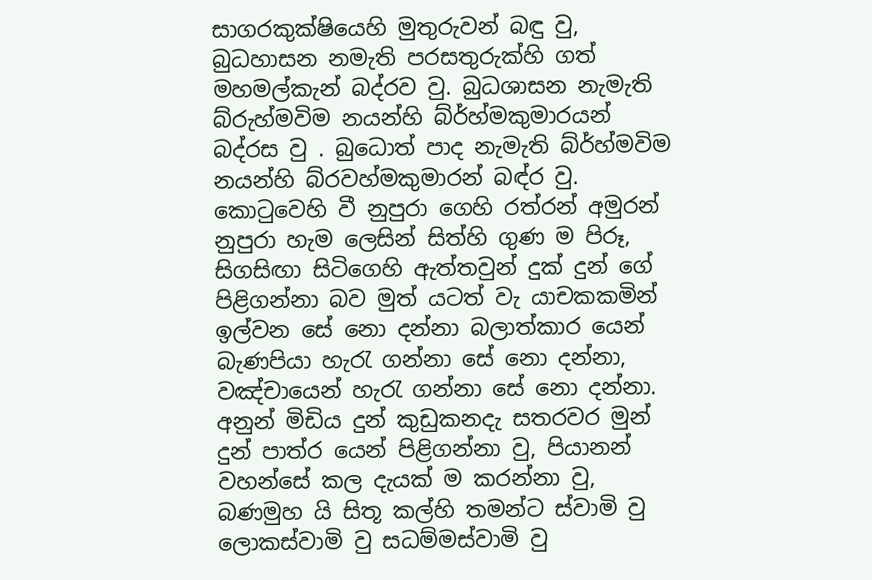සාගරකුක්ෂියෙහි මුතුරුවන් බඳු වු, බුධහාසන නමැති පරසතුරුක්හි ගත් මහමල්කැන් බද්රව වු. බුධශාසන නැමැති බ්රුහ්මවිම නයන්හි බ්ර්හ්මකුමාරයන් බද්රස වු . බුධොත් පාද නැමැති බ්ර්හ්මවිම නයන්හි බ්රවහ්මකුමාරන් බඳ්ර‍ වු. කොටුවෙහි වී නුපුරා ගෙහි රත්රන් අමුරන් නුපුරා හැම ලෙසින් සිත්හි ගුණ ම පිරූ, සිගසිඟා සිටිගෙහි ඇත්තවුන් දුක් දුන් ගේ පිළිගන්නා බව මුත් යටත් වැ යාචකකමින් ඉල්වන සේ නො දන්නා බලාත්කාර යෙන් බැණපියා හැරැ ගන්නා සේ නො දන්නා, වඤ්චායෙන් හැරැ ගන්නා සේ නො දන්නා. අනුන් මිඩිය දුන් කුඩුකනදැ සතරවර මුන් දුන් පාත්ර යෙන් පිළිගන්නා වු, පියානන් වහන්සේ කල දැයක් ම කරන්නා වු, බණමුහ යි සිතූ කල්හි තමන්ට ස්වාමි වු ලොකස්වාමි වු සධම්මස්වාමි වු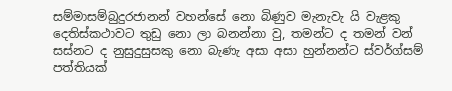සම්මාසම්බුදුරජානන් වහන්සේ නො බිණුව මැනැවැ යි වැළකු දෙතිස්කථාවට තුඩු නො ලා බනන්නා වු, තමන්ට ද තමන් වන් සස්නට ද නුසුදුසුසකු නො බැණැ අසා අසා හුන්නන්ට ස්වර්ග්සම් පත්තියක්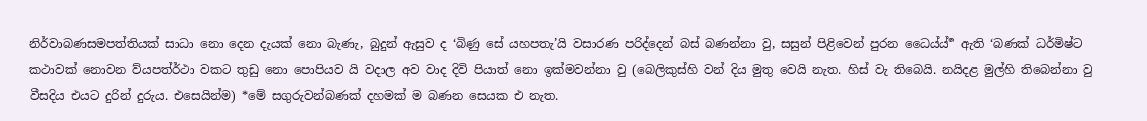නිර්වාබණසමපත්තියක් සාධා නො දෙන දැයක් නො බැණැ, බුදුන් ඇසුව ද ‘බිණු සේ යහපතැ’යි වසාරණ පරිද්දෙන් බස් බණන්නා වු, සසුන් පිළිවෙන් පුරන ධෛය්ය් ර්‍ ඇති ‘බණක් ධර්මිෂ්ට කථාවක් නොවන ව්යපත්ර්ථා වකට තුඩු නො පොපියව යි වදාල අව වාද දිවි පියාත් නො ඉක්මවන්නා වු (බෙලිකුස්හි වන් දිය මුතු වෙයි නැත. හිස් වැ තිබෙයි. නයිදළ මුල්හි තිබෙන්නා වු වීසදිය එයට දුරින් දුරුය. එසෙයින්ම) *මේ සගුරුවන්බණක් දහමක් ම බණන සෙයක එ නැත.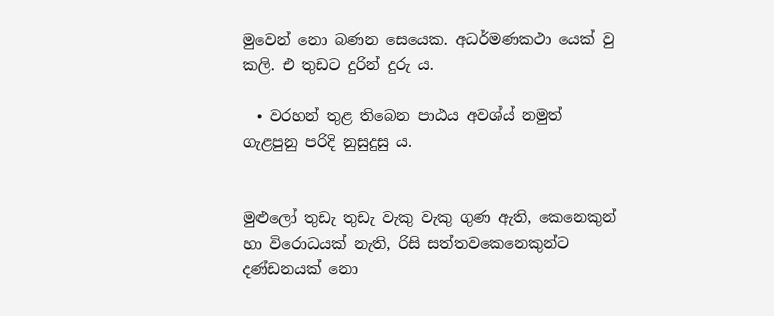මුවෙන් නො බණන සෙයෙක. අධර්මණකථා යෙක් වු කලි. එ තුඩට දුරින් දුරු ය.

  • වරහන් තුළ තිබෙන පාඨය අවශ්ය් නමුත් ගැළපුනු පරිදි නුසුදුසු ය.


මුළුලෝ තුඩැ තුඩැ වැකු වැකු ගුණ ඇති, කෙනෙකුන් හා විරොධයක් නැති, රිසි සත්තවකෙනෙකුන්ට දණ්ඩනයක් නො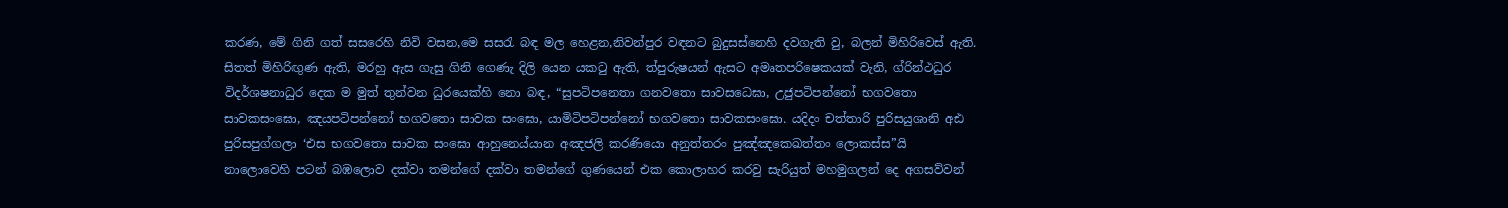කරණ, මේ ගිනි ගත් සසරෙහි නිවි වසන,මෙ සසරැ බඳ මල හෙළන,නිවන්පුර වඳනට බුදුසස්නෙහි දවගැති වු, බලන් මිහිරිවෙස් ඇති. සිතත් මිහිරිඟුණ ඇති, මරහු ඇස ගැසු ගිනි ගෙණැ දිලි යෙන යකටු ඇති, ත්පුරුෂයන් ඇසට අමෘතපරිෂෙකයක් වැනි, ග්රින්ථධුර විදර්ශෂනාධුර දෙක ම මුත් තුන්වන ධුරයෙක්හි නො බඳ, “සුපටිපනෙතා ගනවතො සාවසධෙඝා, උජුපටිපන්නෝ භගවතො සාවකසංඝො, ඤයපටිපන්නෝ භගවතො සාවක සංඝො, යාමිටිපටිපන්නෝ භගවතො සාවකසංඝො. යදිදං චත්තාරි පුරිසයුශානි අඪ පුරිසපුග්ගලා ‘එස භගවතො සාවක සංඝො ආහුනෙය්යාන අඤජලි කරණියො අනුත්තරං පුඤ්ඤකෙඛත්තං ලොකස්ස”යි නාලොවෙහි පටන් බඹලොව දක්වා තමන්ගේ දක්වා තමන්ගේ ගුණයෙන් එක කොලාහර කරවු සැරියුත් මහමුගලන් දෙ අගසව්වන්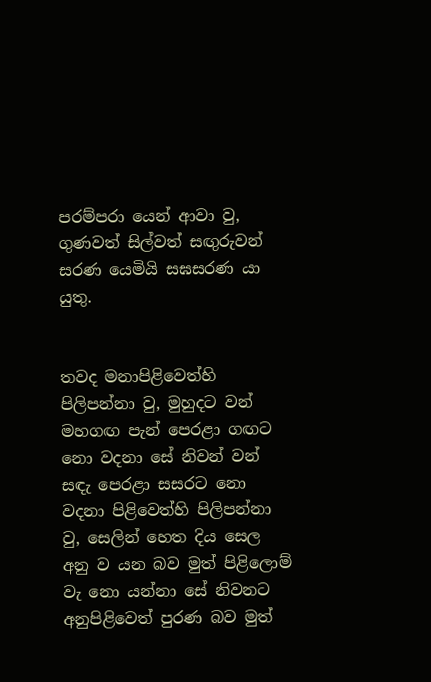පරම්පරා යෙන් ආවා වු, ගුණවත් සිල්වත් සඟුරුවන් සරණ යෙමියි සඝසරණ යා යුතු.


තවද මනාපිළිවෙත්හි පිලිපන්නා වු, මුහුදට වන් මහගඟ පැන් පෙරළා ගඟට නො වදනා සේ නිවන් වන් සඳැ පෙරළා සසරට නො වදනා පිළිවෙත්හි පිලිපන්නා වු, සෙලින් හෙත දිය සෙල අනු ව යන බව මුත් පිළිලොම් වැ නො යන්නා සේ නිවනට අනුපිළිවෙත් පුරණ බව මුත්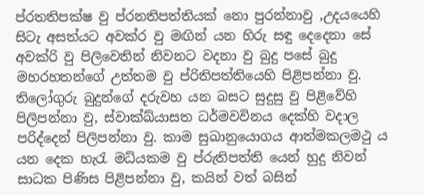ප්රතතිපක්ෂ වු ප්රනතිපත්තියක් නො පුරන්නාවු ,උදයයෙහි සිටැ අසත්යට අවක්ර වු මඟින් යන හිරු සඳු දෙදෙනා සේ අවක්රි වු පිලිවෙතින් නිවනට වදනා වු බුදු පසේ බුදු මහරහතන්ගේ උත්තම වු ප්රිතිපත්තියෙහි පිළිපන්නා වු. තිලෝගුරු බුදුන්ගේ දරුවහ යන බසට සුදුසු වු පිළිවේහි පිලිපන්නා වු, ස්වාක්ඛ්යාසත ධර්මවවිනය දෙක්හි වදාල පරිද්දෙන් පිලිපන්නා වු. කාම සුඛානුයොගය ආත්මකලමථු ය යන දෙක හැරැ මධ්යකම වු ප්රුතිපත්ති යෙන් හුදු නිවන් සාධක පිණිස පිළිපන්නා වු, කයින් වත් බසින්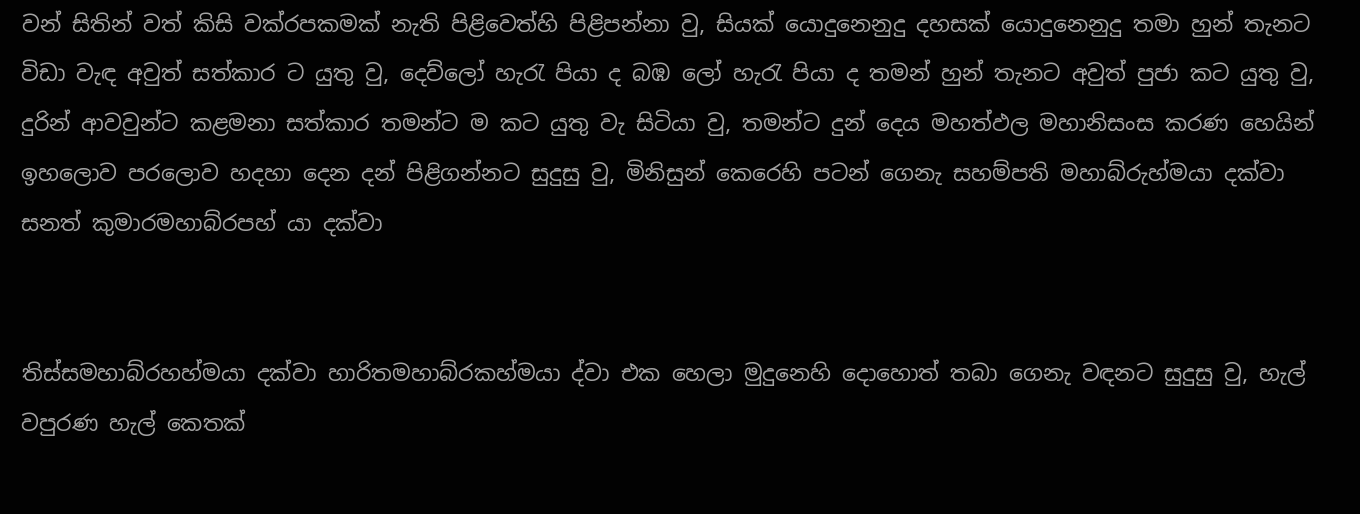වන් සිතින් වත් කිසි වක්රපකමක් නැති පිළිවෙත්හි පිළිපන්නා වු, සියක් යොදුනෙනුදු දහසක් යොදුනෙනුදු තමා හුන් තැනට විඩා වැඳ අවුත් සත්කාර ට යුතු වු, දෙව්ලෝ හැරැ පියා ද බඹ ලෝ හැරැ පියා ද තමන් හුන් තැනට අවුත් පුජා කට යුතු වු, දුරින් ආවවුන්ට කළමනා සත්කාර තමන්ට ම කට යුතු වැ සිටියා වු, තමන්ට දුන් දෙය මහත්ඵල මහානිසංස කරණ හෙයින් ඉහලොව පරලොව හදහා දෙන දන් පිළිගන්නට සුදුසු වු, මිනිසුන් කෙරෙහි පටන් ගෙනැ සහම්පති මහාබ්රුහ්මයා දක්වා සනත් කුමාරමහාබ්රපහ් යා දක්වා


තිස්සමහාබ්රහහ්මයා දක්වා හාරිතමහාබ්රකහ්මයා ද්වා එක හෙලා මුදුනෙහි දොහොත් තබා ගෙනැ වඳනට සුදුසු වු, හැල් වපුරණ හැල් කෙතක්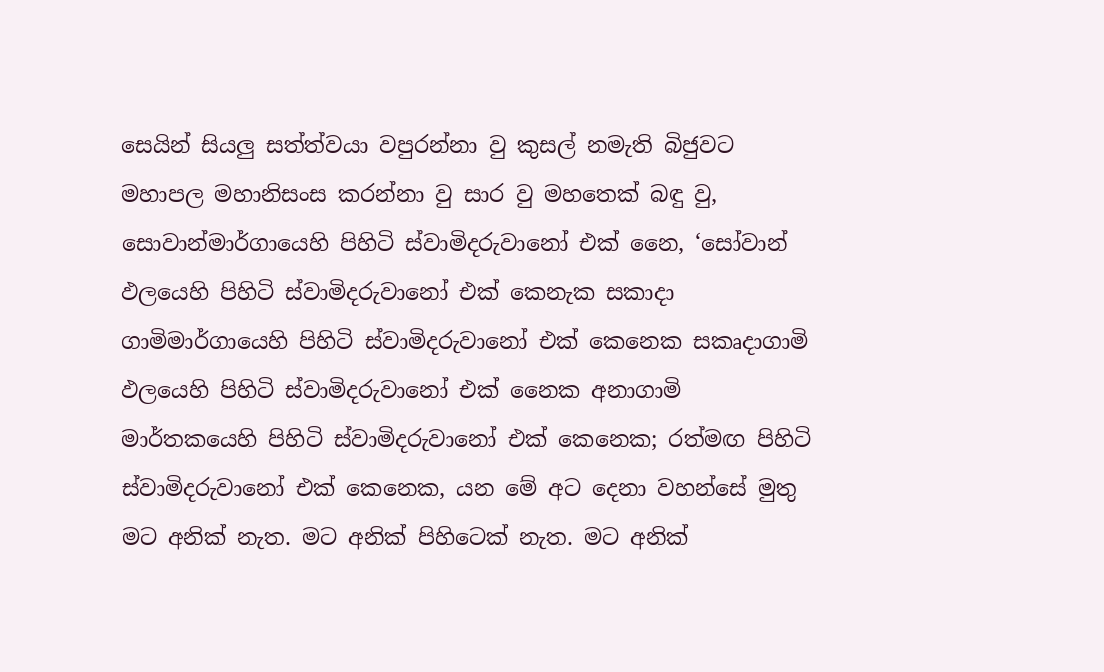සෙයින් සියලු සත්ත්වයා වපුරන්නා වු කුසල් නමැති බිජුවට මහාපල මහානිසංස කරන්නා වු සාර වු මහතෙක් බඳු වු, සොවාන්මාර්ගායෙහි පිහිටි ස්වාමිදරුවානෝ එක් නෛ, ‘සෝවාන් ඵලයෙහි පිහිටි ස්වාමිදරුවානෝ එක් කෙනැක සකාදා ගාමිමාර්ගායෙහි පිහිටි ස්වාමිදරුව‍ානෝ එක් කෙනෙක සකෘදාගාමි ඵලයෙහි පිහිටි ස්වාමිදරුවානෝ එක් නෛක අනාගාමි මාර්තකයෙහි පිහිටි ස්වාමිදරුවානෝ එක් කෙනෙක; රත්මඟ පිහිටි ස්වාමිදරුවානෝ එක් කෙනෙක, යන මේ අට දෙනා වහන්සේ මුතු මට අනික් නැත. මට අනික් පිහිටෙක් නැත. මට අනික්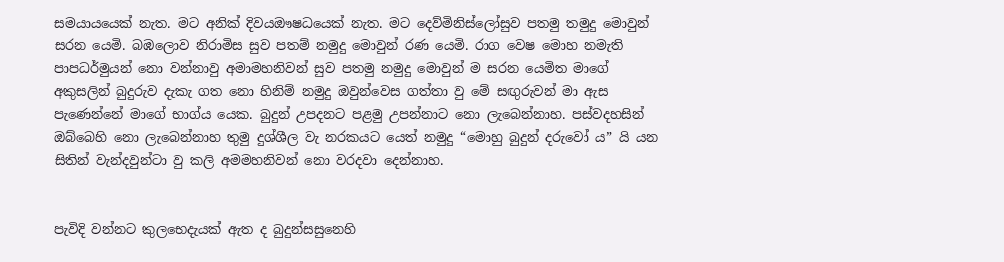සමයායයෙක් නැත. මට අනික් දිවයඖෂධයෙක් නැත. මට දෙව්මිනිස්ලෝසුව පතමු තමුදු මොවුන් සරන යෙමි. බඹලොව නිරාමිස සුව පතම් නමුදු මොවුන් රණ යෙමි. රාග වෙෂ මොහ නමැති පාපධර්මුයන් නො වන්නාවු අමාමහනිවන් සුව පතමු නමුදු මොවුන් ම සරන යෙමිත මාගේ අකුසලින් බුදුරුව දැකැ ගත නො හිනිම් නමුදු ඔවුන්වෙස ගත්තා වු මේ සඟුරුවන් මා ඇස පැණෙන්නේ මාගේ භාග්ය යෙක. බුදුන් උපදනට පළමු උපන්නාට නො ලැබෙන්නාහ. පස්වදහසින් ඔබ්බෙහි නො ලැබෙන්නාහ තුමු දුශ්ශීල වැ නරකයට යෙත් නමුදු “මොහු බුදුන් දරුවෝ ය” යි යන සිතින් වැන්දවුන්ටා වු කලි අමමහනිවන් නො වරදවා දෙන්නාහ.


පැවිදි වන්නට කුලභෙදැයක් ඇත ද බුදුන්සසුනෙහි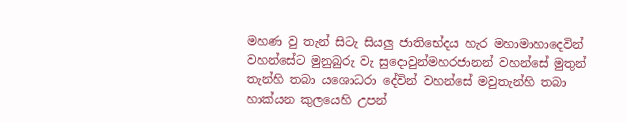මහණ වු තැන් සිටැ සියලු ජාතිභේදය හැර මහාමාහාදෙවින් වහන්සේට මුනුබුරු වැ සුදොවුන්මහරජානන් වහන්සේ මුතුන් තැන්හි තබා යශොධරා දේවින් වහන්සේ මවුතැන්හි තබා හාක්යන කුලයෙහි උපන්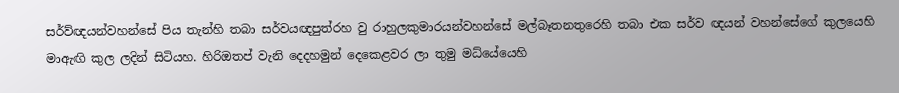සර්ව්ඥයන්වහන්සේ පිය තැන්හි තබා සර්වයඥපුත්රහ වු රාහුලකුමාරයන්වහන්සේ මල්බෑතනතුරෙහි තබා එක සර්ව ඥයන් වහන්සේගේ කුලයෙහි මාඇඟි කුල ලදින් සිටියහ. හිරිඔතප් වැනි දෙදහමුන් දෙකෙළවර ලා තුමු මධ්යේයෙහි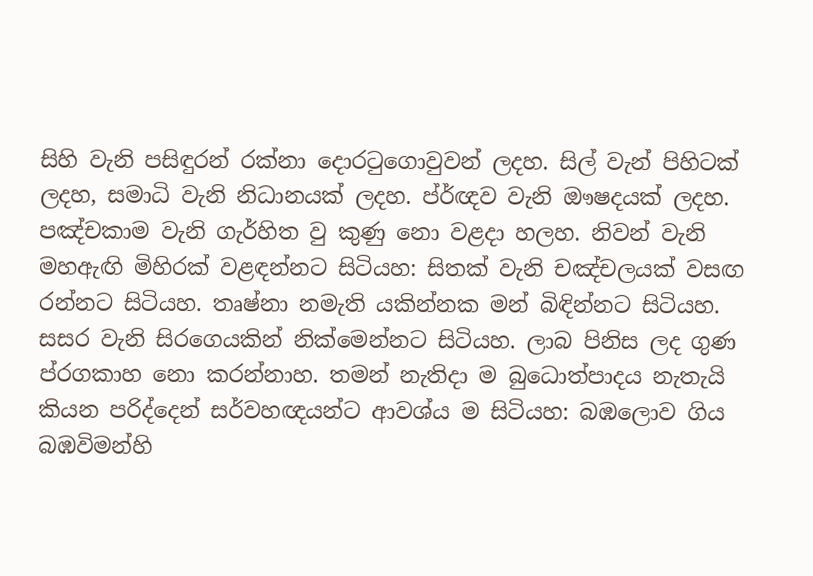සිහි වැනි පසිඳුරන් රක්නා දොරටුගොවුවන් ලදහ. සිල් වැන් පිහිටක් ලදහ, සමාධි වැනි නිධානයක් ලදහ. ප්ර්ඥව වැනි ඖෂදයක් ලදහ. පඤ්චකාම වැනි ගැර්හිත වු කුණු නො වළදා හලහ. නිවන් වැනි මහඇඟි මිහිරක් වළඳන්නට සිටියහ: සිතක් වැනි චඤ්චලයක් වසඟ රන්නට සිටියහ. තෘෂ්නා නමැති යකින්නක මන් බිඳින්නට සිටියහ. සසර වැනි සිරගෙයකින් නික්මෙන්නට සිටියහ. ලාබ පිනිස ලද ගුණ ප්රගකාහ නො කරන්නාහ. තමන් නැතිදා ම බුධොත්පාදය නැතැයි කියන පරිද්දෙන් සර්වහඥයන්ට ආවශ්ය ම සිටියහ: බඹලොව ගිය බඹවිමන්හි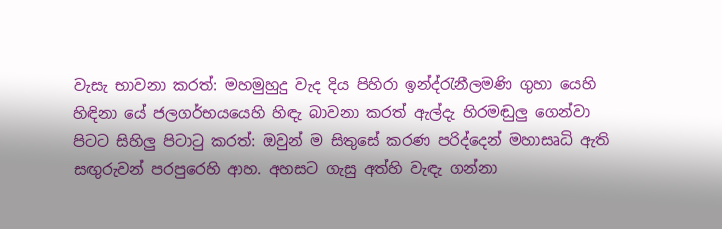වැසැ භාවනා කරත්: මහමුහුදු වැද දිය පිහිරා ඉන්ද්රැනීලමණි ගුහා යෙහි හිඳිනා යේ ජලගර්භයයෙහි හිඳැ බාවනා කරත් ඇල්දැ හිරමඬුලු ගෙන්වා පිටට සිහිලු පිටාටු කරත්: ඔවුන් ම සිතුසේ කරණ පරිද්දෙන් මහාසෘධි ඇති සඟුරුවන් පරපුරෙහි ආහ. අහසට ගැසු අත්හි වැඳැ ගන්නා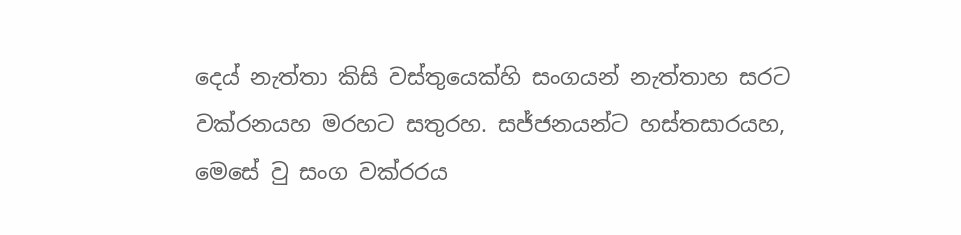දෙය් නැත්තා කිසි වස්තුයෙක්හි සංගයන් නැත්තාහ සරට වක්රනයහ මරහට සතුරහ. සජ්ජනයන්ට හස්තසාරයහ, මෙසේ වු සංග වක්රරය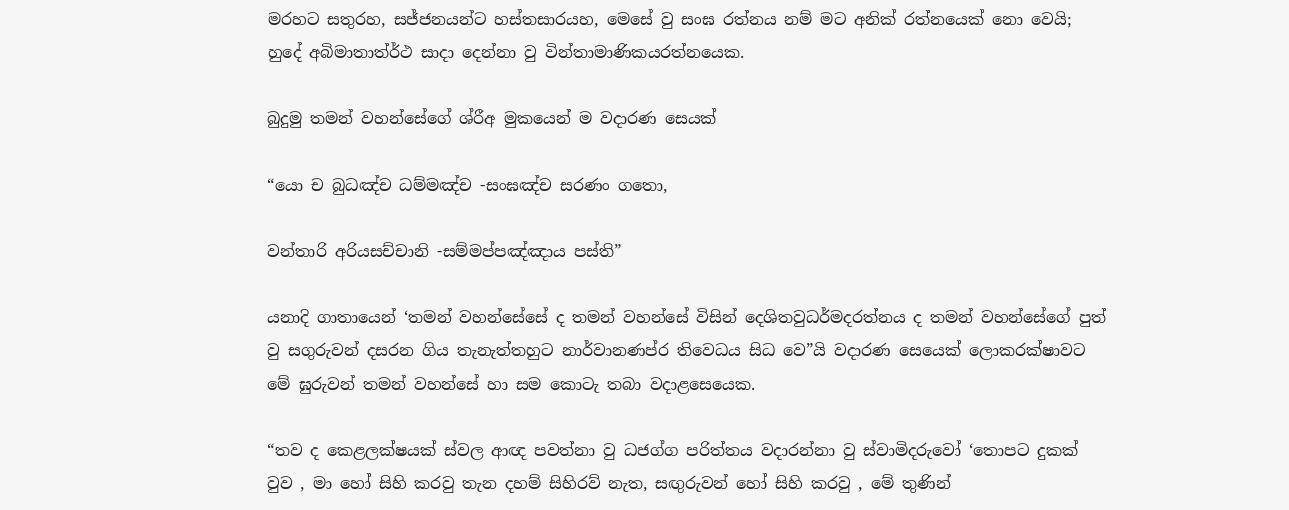මරහට සතුරහ, සජ්ජනයන්ට හස්තසාරයහ, මෙසේ වු සංඝ රත්නය නම් මට අනික් රත්නයෙක් නො වෙයි; හුදේ අබිමාතාත්ර්ථ සාදා දෙන්නා වු වින්තාමාණිකයරත්නයෙක.

බුදුමු තමන් වහන්සේගේ ශ්රීඅ මුකයෙන් ම වදාරණ සෙයක්

“යො ච බුධඤ්ච ධම්මඤ්ච -සංඝඤ්ච සරණං ගතො,

වන්තාරි අරියසච්චානි -සම්මප්පඤ්ඤාය පස්ති”

යනාදි ගාතායෙන් ‘තමන් වහන්සේසේ ද තමන් වහන්සේ විසින් දෙශිතවුධර්මදරත්නය ද තමන් වහන්සේගේ පුත් වු සගුරුවන් දසරන ගිය තැනැත්තහුට නාර්වානණප්ර තිවෙධය සිධ වෙ”යි වදාරණ සෙයෙක් ලොකරක්ෂාවට මේ ඝුරුවන් තමන් වහන්සේ හා සම කොටැ තබා වදාළසෙයෙක.

“තව ද කෙළලක්ෂයක් ස්වල ආඥ පවත්නා වු ධජග්ග පරිත්තය වදාරන්නා වු ස්වාමිදරුවෝ ‘තොපට දුකක් වුව , මා හෝ සිහි කරවු තැන දහම් සිහිරව් නැත, සඟුරුවන් හෝ සිහි කරවු , මේ තුණින්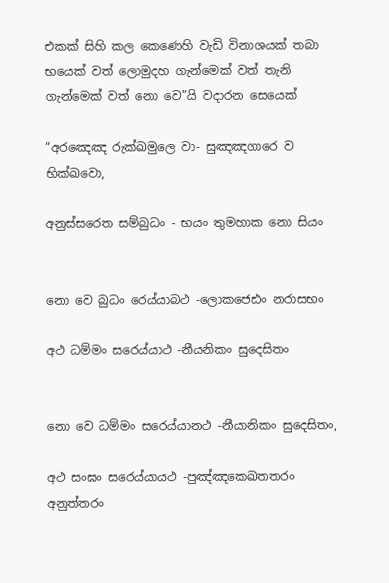එකක් සිහි කල කෙණෙහි වැඩි විනාශයක් තබා භයෙක් වත් ලොමුදහ ගැන්මෙක් වත් තැනි ගැන්මෙක් වත් නො වෙ”යි වදාරන සෙයෙක්

“අරඤෙඤ රුක්ඛමුලෙ වා- සුඤඤගාරෙ ව භික්ඛවො,

අනුස්සරෙත සම්බුධං - භයං තුමහාක නො සියං


නො වෙ බුධං රෙය්යාබථ -ලොකජෙඪං නරාසභං

අථ ධම්මං සරෙය්යාථ -නීයනිකං සුදෙසිතං


නො වෙ ධම්මං සරෙය්යානථ -නීයානිකං සුදෙසිතං,

අථ සංඝං සරෙය්යායථ -පුඤ්ඤකෙඛතතරං අනුත්තරං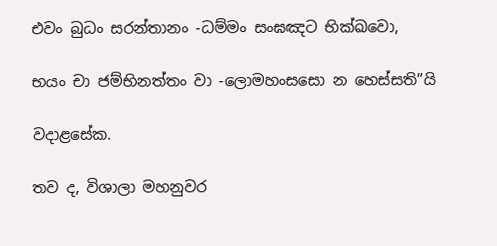එවං බුධං සරන්තානං -ධම්මං සංඝඤට භික්ඛවො,

භයං චා ජම්භිනත්තං වා -ලොමහංසසො න හෙස්සති”යි

වදාළසේක.

තව ද, විශාලා මහනුවර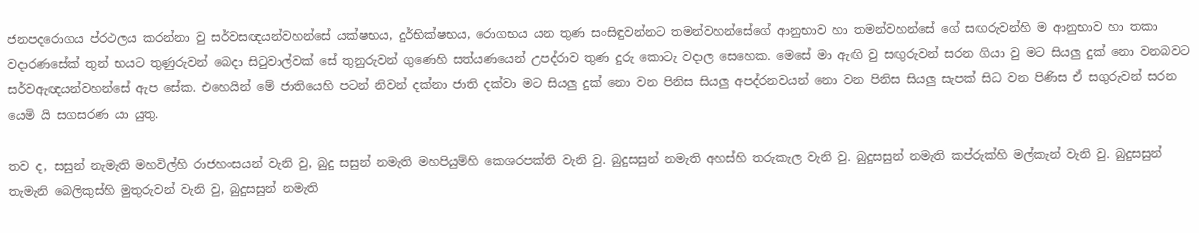ජනපදරොගය ප්රථලය කරන්නා වු සර්වසඥයන්වහන්සේ යක්ෂභය, දුර්භික්ෂභය, රොගභය යන තුණ සංසිඳුවන්නට තමන්වහන්සේගේ ආනුභාව හා තමන්වහන්සේ ගේ සඟරුවන්හි ම ආනුභාව හා තකා වදාරණසේක් තුන් භයට තුණුරුවන් බෙදා සිටුවාල්වක් සේ තුනුරුවන් ගුණෙහි සත්යණයෙන් උපද්රාව තුණ දුරු කොටැ වදාල සෙහෙක. මෙසේ මා ඇඟි වු සඟුරුවන් සරන ගියා වු මට සියලු දුක් නො වනබවට සර්වඇඥයන්වහන්සේ ඇප සේක. එහෙයින් මේ ජාතියෙහි පටන් නිවන් දක්නා ජාති දක්වා මට සියලු දුක් නො වන පිනිස සියලු අපද්රනවයන් නො වන පිනිස සියලු සැපක් සිධ වන පිණිස ඒ සගුරුවන් සරන යෙමි යි සගසරණ යා යුතු.

තව ද, සසුන් නැමැති මහවිල්හි රාජහංසයන් වැනි වු, බුදු සසුන් නමැති මහපියුම්හි කෙශරපක්ති වැනි වු. බුදුසසුන් නමැති අහස්හි තරුකැල වැනි වු. බුදුසසුන් නමැති කප්රුක්හි මල්කැන් වැනි වු. බුදුසසුන් තැමැනි බෙලිකුස්හි මුතුරුවන් වැනි වු, බුදුසසුන් නමැති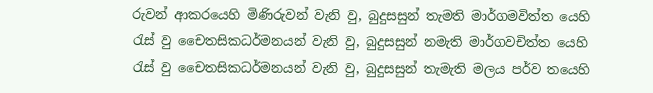රුවන් ආකරයෙහි මිණිරුවන් වැනි වු, බුදුසසුන් තැමති මාර්ගමවිත්ත යෙහි රැස් වු චෛතසිකධර්මනයන් වැනි වු, බුදුසසුන් නමැති මාර්ගවචිත්ත යෙහි රැස් වු චෛතසිකධර්මනයන් වැනි වු, බුදුසසුන් තැමැති මලය පර්ව තයෙහි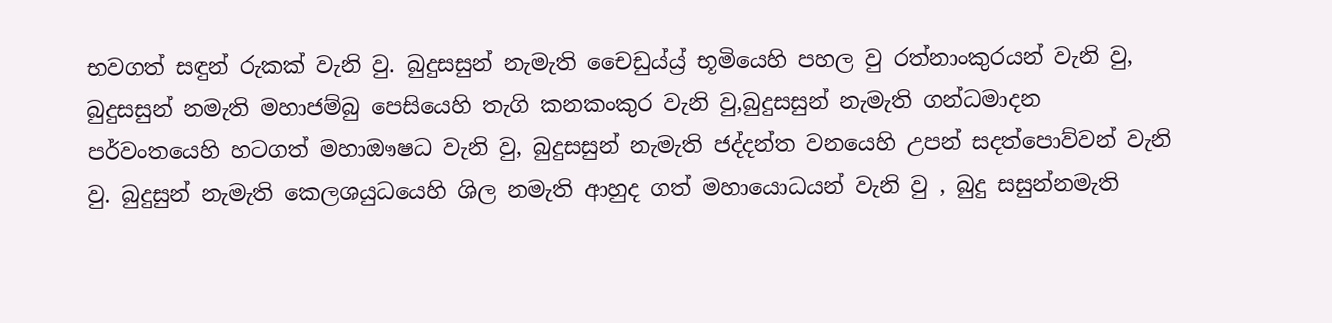භවගත් සඳුන් රුකක් වැනි වු. බුදුසසුන් නැමැති චෛඩුය්ය්‍ර්‍ භූමියෙහි පහල වු රත්නාංකුරයන් වැනි වු, බුදුසසුන් නමැති මහාජම්බු පෙසියෙහි තැගි කනකංකුර වැනි වු,බුදුසසුන් නැමැති ගන්ධමාදන පර්වංතයෙහි හටගත් මහාඖෂධ වැනි වු, බුදුසසුන් නැමැති ජද්දන්ත වනයෙහි උපන් සදත්පොව්වන් වැනි වු. බුදුසුන් නැමැති කෙලශයුධයෙහි ශිල නමැති ආහුද ගත් මහායොධයන් වැනි වු , බුදු සසුන්නමැති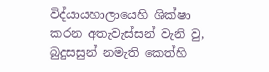විද්යායහාලායෙහි ශික්ෂා කරන අතැවැස්සන් වැනි වු, බුදුසසුන් නමැති කෙත්හි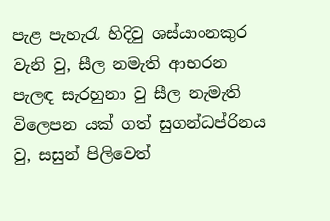පැළ පැහැරැ හිදිවු ශස්යාංනකුර වැනි වු, සීල නමැති ආභරන පැලඳ සැරහුනා වු සීල නැමැති විලෙපන යක් ගත් සුගන්ධප්රිනය වු, සසුන් පිලිවෙත්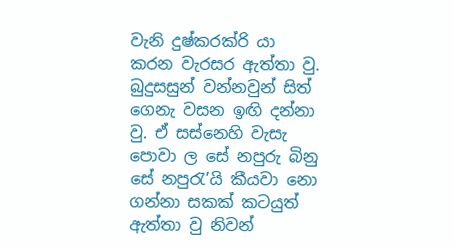වැනි දුෂ්කරක්රි යා කරන වැරසර ඇත්තා වු. බුදුසසුන් වන්නවුන් සිත් ගෙනැ වසන ඉඟි දන්නා වු. ඒ සස්නෙහි වැසැ පොවා ල සේ නපුරු බිනු සේ නපුරැ’යි කීයවා නො ගන්නා සකක් කටයුත් ඇත්තා වු නිවන්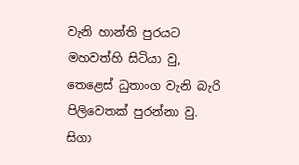වැනි හාන්ති පුරයට මහවත්හි සිටියා වු, තෙළෙස් ධුතාංග වැනි බැරි පිලිවෙතක් පුරන්නා වු. සිගා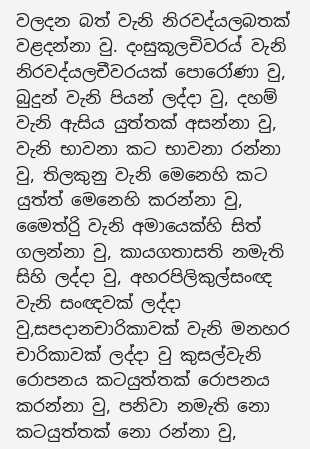වලදන බත් වැනි නිරවද්යලබතක් වළදන්නා වු. දංසුකූලචිවරය් වැනි නිරවද්යලචීවරයක් පොරෝණා වු, බුදුන් වැනි පියන් ලද්දා වු, දහම් වැනි ඇසිය යුත්තක් අසන්නා වු, වැනි භාවනා කට භාවනා රන්නා වු, තිලකුනු වැනි මෙනෙහි කට යුත්ත් මෙනෙහි කරන්නා වු, මෛත්රිු වැනි අමායෙක්හි සිත් ගලන්නා වු, කායගතාසති නමැති සිහි ලද්දා වු, අහරපිලිකුල්සංඥ වැනි සංඥවක් ලද්දා වු,සපදානචාරිකාවක් වැනි මනහර චාරිකාවක් ලද්දා වු කුසල්වැනි රොපනය කටයුත්තක් රොපනය කරන්නා වු, පනිවා නමැති නො කටයුත්තක් නො රන්නා වු,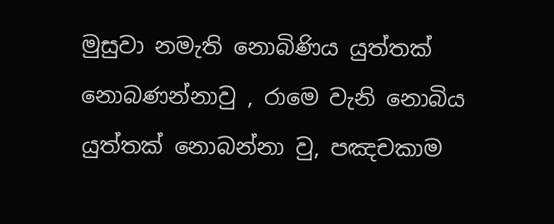මුසුවා නමැති නොබිණිය යුත්තක් නොබණන්නාවු , රාමෙ වැනි නොබිය යුත්තක් නොබන්නා වු, පඤචකාම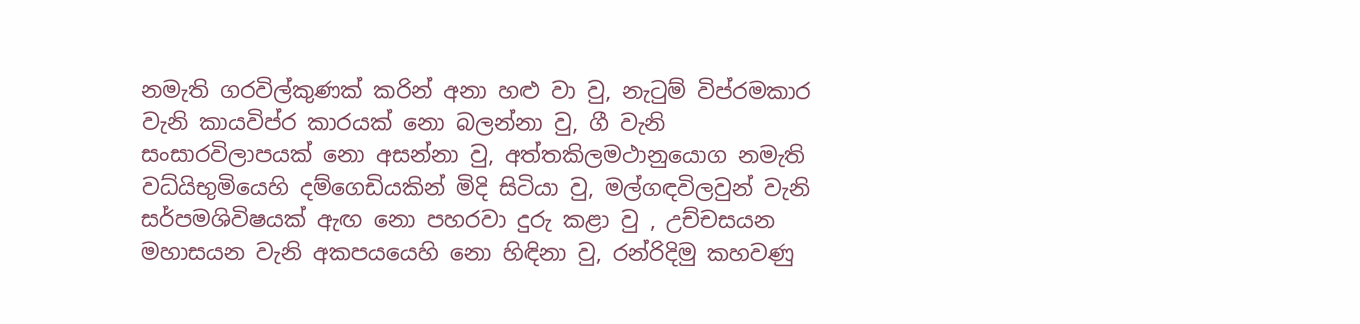නමැති ගරවිල්කුණක් කරින් අනා හළු වා වු, නැටුම් විප්රමකාර වැනි කායවිප්ර කාරයක් නො බලන්නා වු, ගී වැනි සංසාරවිලාපයක් නො අසන්නා වු, අත්තකිලමථානුයොග නමැති වධ්යිභුමියෙහි දම්ගෙඩියකින් මිදි සිටියා වු, මල්ගඳවිලවුන් වැනි සර්පමශිවිෂයක් ඇඟ නො පහරවා දුරු කළා වු , උච්චසයන මහාසයන වැනි අකපයයෙහි නො හිඳිනා වු, රන්රිදිමු කහවණු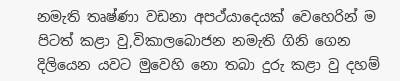නමැති තෘෂ්ණා වඩනා අපථ්යාදෙයක් වෙහෙරින් ම පිටත් කළා වු,විකාලබොජන නමැති ගිනි ගෙන දිලියෙන යවට මුවෙහි නො තබා දුරු කළා වු දහම්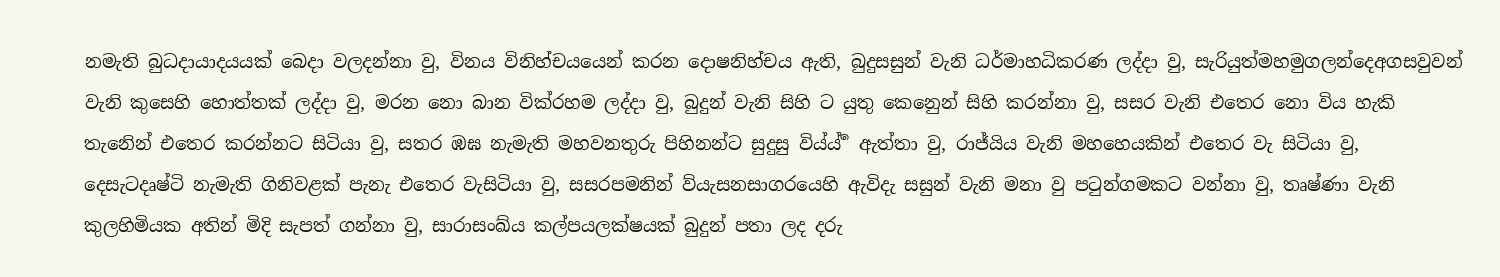නමැති බුධදායාදයයක් බෙදා වලදන්නා වු, විනය විනිහ්චයයෙන් කරන දොෂනිහ්චය ඇති, බුදුසසුන් වැනි ධර්මාහධිකරණ ලද්දා වු, සැරියුත්මහමුගලන්දෙඅගසවුවන් වැනි කුසෙහි හොත්තක් ලද්දා වු, මරන නො බාන වික්රහම ලද්දා වු, බුදුන් වැනි සිහි ට යුතු කෙනෙුන් සිහි කරන්නා වු, සසර වැනි එතෙර නො විය හැකි තැනෙින් එතෙර කරන්නට සිටියා වු, සතර ඹඝ නැමැති මහවනතුරු පිහිනන්ට සුදුසු විය්ය් ර්‍ ඇත්තා වු, රාජ්යිය වැනි මහහෙයකින් එතෙර වැ සිටියා වු, දෙසැටදෘෂ්ටි නැමැති ගිනිවළක් පැනැ එතෙර වැසිටියා වු, සසරපමනින් ව්යැසනසාගරයෙහි ඇවිදැ සසුන් වැනි මනා වු පටුන්ගමකට වන්නා වු, තෘෂ්ණා වැනි කුලහිමියක අතින් මිදි සැපත් ගන්නා වු, සාරාසංඛ්ය කල්පයලක්ෂයක් බුදුන් පතා ලද දරු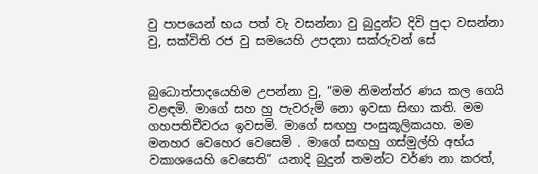වු පාපයෙන් භය පත් වැ වසන්නා වු බුදුන්ට දිවි පුදා වසන්නා වු, සක්විති රජ වු සමයෙහි උපදනා සක්රුවන් සේ


බුධොත්පාදයෙහිම උපන්නා වු, “මම නිමන්ත්ර ණය කල ගෙයි වළඳමි. මාගේ සහ හු පැවරුම් නො ඉවසා සිඟා කති. මම ගහපතිචීවරය ඉවසමි. මාගේ සඟහු පංසුකූලිකයහ. මම මනහර වෙහෙර වෙසෙමි . මාගේ සඟහු ගස්මුල්හි අභ්ය වකාශයෙහි වෙසෙති” යනාදි බුදුන් තමන්ට වර්ණ නා කරත්,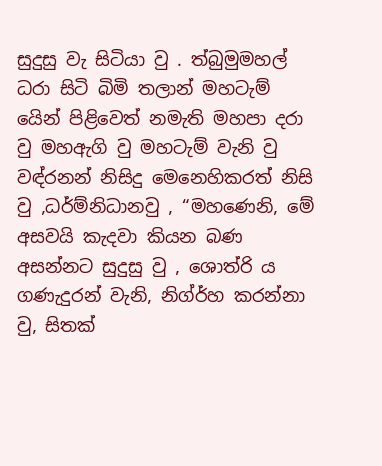සුදුසු වැ සිටියා වු . ත්බුමුමහල් ධරා සිටි බිමි තලාන් මහටැම් යෙින් පිළිවෙත් නමැති මහපා දරා වු මහඇගි වු මහටැම් වැනි වු වඳ්රනන් නිසිදු මෙනෙහිකරත් නිසි වු ,ධර්ම්නිධානවු , “මහණෙනි, මේ අසවයි කැදවා කියන බණ අසන්නට සුදුසු වු , ශොත්රි ය ගණැදුරන් වැනි, නිග්ර්හ කරන්නා වු, සිතක්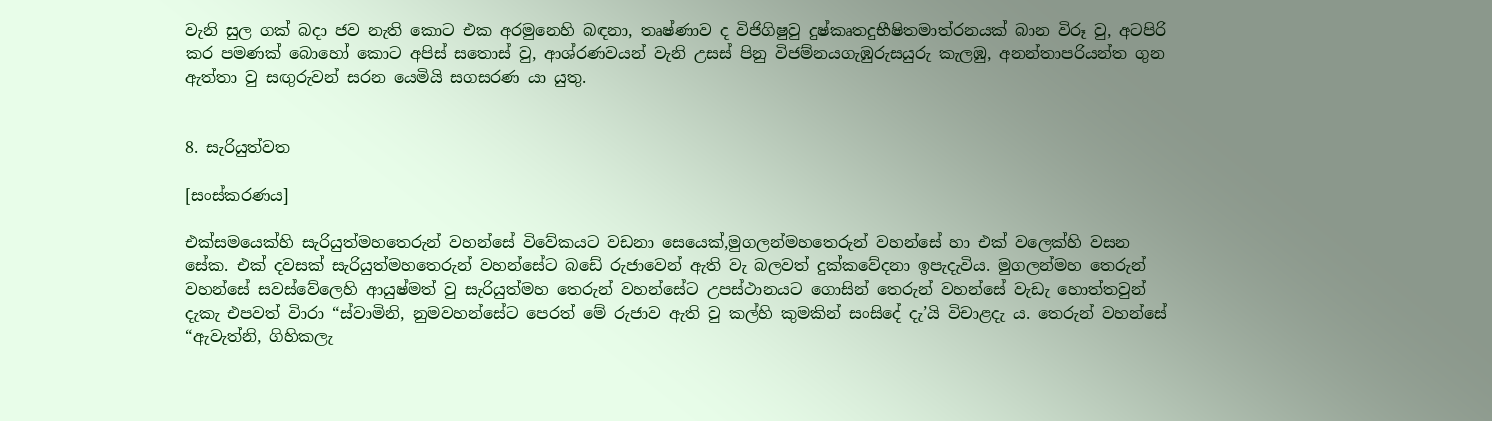වැනි සුල ගක් බදා ජව නැති කොට එක අරමුනෙහි බඳනා, තෘෂ්ණාව ද විජිගිෂුවු දුෂ්කෘතදුභීෂිතමාත්රනයක් බාන විරූ වු, අටපිරි කර පමණක් බොහෝ කොට අපිස් සතොස් වු, ආශ්රණවයන් වැනි උසස් පිනු විජම්නයගැඹුරුසයුරු කැලඹු, අනන්තාපරියන්ත ගුන ඇත්තා වු සඟුරුවන් සරන යෙමියි සගසරණ යා යුතු.


8. සැරියුත්වත

[සංස්කරණය]

එක්සමයෙක්හි සැරියුත්මහතෙරුන් වහන්සේ විවේකයට වඩනා සෙයෙක්,මුගලන්මහතෙරුන් වහන්සේ හා එක් වලෙක්හි වසන සේක. එක් දවසක් සැරියුත්මහතෙරුන් වහන්සේට බඩේ රුජාවෙන් ඇති වැ බලවත් දුක්කවේදනා ඉපැදැවිය. මුගලන්මහ තෙරුන් වහන්සේ සවස්වේලෙහි ආයුෂ්මත් වු සැරියුත්මහ තෙරුන් වහන්සේට උපස්ථානයට ගොසින් තෙරුන් වහන්සේ වැඩැ හොත්තවුන් දැකැ එපවත් විාරා “ස්වාමිනි, නුමවහන්සේට පෙරත් මේ රුජාව ඇති වු කල්හි කුමකින් සංසිදේ දැ’යි විචාළදැ ය. තෙරුන් වහන්සේ “ඇවැත්නි, ගිහිකලැ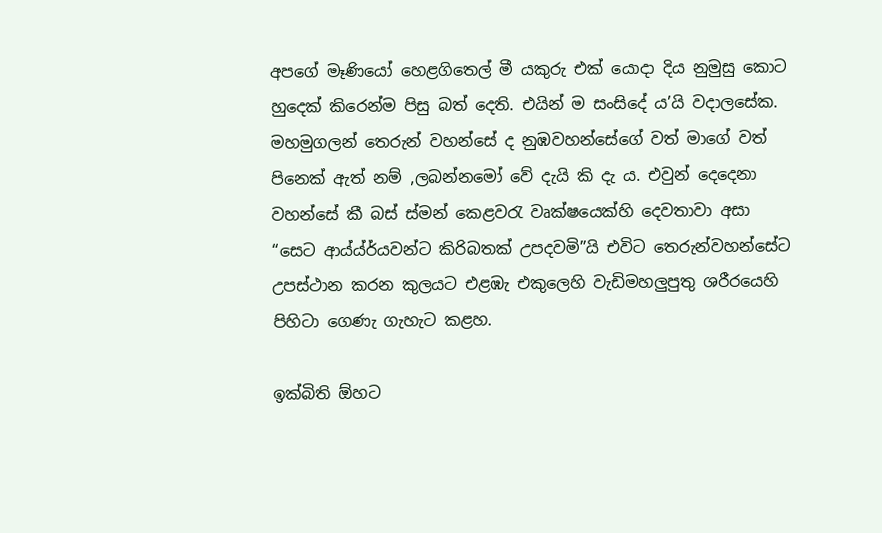අපගේ මෑණියෝ හෙළගිතෙල් මී යකුරු එක් යොදා දිය නුමුසු කොට හුදෙක් කිරෙන්ම පිසු බත් දෙති. එයින් ම සංසිදේ ය’යි වදාලසේක. මහමුගලන් තෙරුන් වහන්සේ ද නුඹවහන්සේගේ වත් මාගේ වත් පිනෙක් ඇත් නම් ,ලබන්නමෝ වේ දැයි කි දැ ය. එවුන් දෙදෙනා වහන්සේ කී බස් ස්මන් කෙළවරැ වෘක්ෂයෙක්හි දෙවතාවා අසා “සෙට ආය්ය්ර්යවන්ට කිරිබතක් උපදවමි”යි එවිට තෙරුන්වහන්සේට උපස්ථාන කරන කුලයට එළඹැ එකුලෙහි වැඩිමහලුපුතු ශරීරයෙහි පිහිටා ගෙණැ ගැහැට කළහ.

ඉක්බිති ඕහට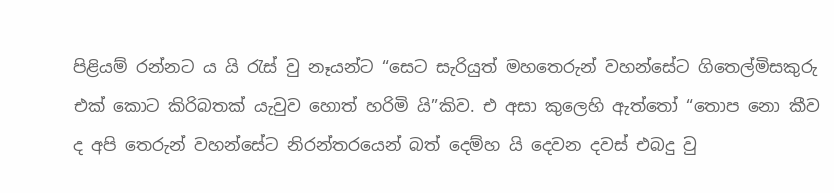පිළියම් රන්නට ය යි රැස් වු නෑයන්ට “සෙට සැරියුත් මහ‍තෙරුන් වහන්සේට ගිතෙල්මිසකුරු එක් ‍කොට කිරිබතක් යැවුව හොත් හරිමි යි”කිව. එ අසා කුලෙහි ඇත්තෝ “තොප නො කීව ද අපි තෙරුන් වහන්සේට නිරන්තරයෙන් බත් දෙම්හ යි දෙවන දවස් එබදු වු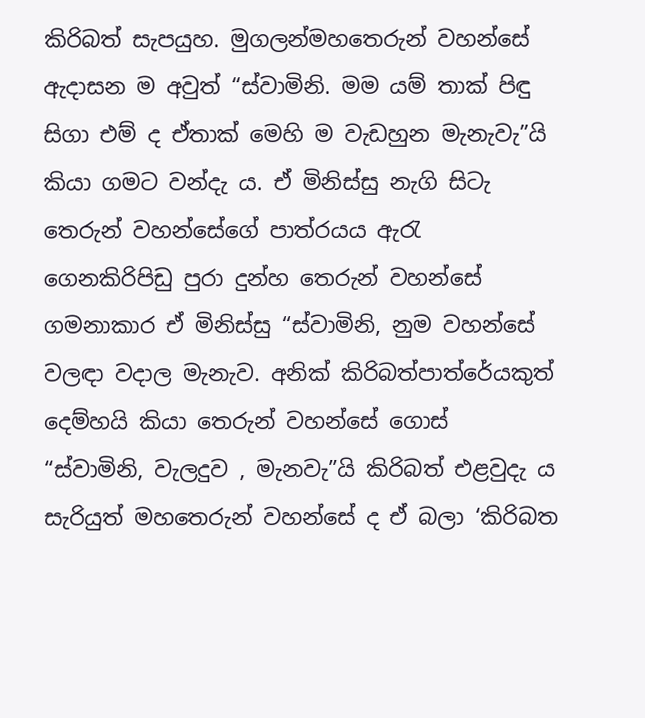කිරිබත් සැපයුහ. මුගලන්මහතෙරුන් වහන්සේ ඇදාසන ම අවුත් “ස්වාමිනි. මම යම් තාක් පිඳු සිගා එම් ද ඒතාක් මෙහි ම වැඩහුන මැනැවැ”යි කියා ගමට වන්දැ ය. ඒ මිනිස්සු නැගි සිටැ තෙරුන් වහන්සේගේ පාත්රයය ඇරැ ගෙනකිරිපිඩු පුරා දුන්හ තෙරුන් වහන්සේ ගමනාකාර ඒ මිනිස්සු “ස්වාමිනි, නුම වහන්සේ වලඳා වදාල මැනැව. අනික් කිරිබත්පාත්රේයකුත් දෙම්හයි කියා තෙරුන් වහන්සේ ගොස් “ස්වාමිනි, වැලදුව , මැනවැ”යි කිරිබත් එළවුදැ ය සැරියුත් මහතෙරුන් වහන්සේ ද ඒ බලා ‘කිරිබත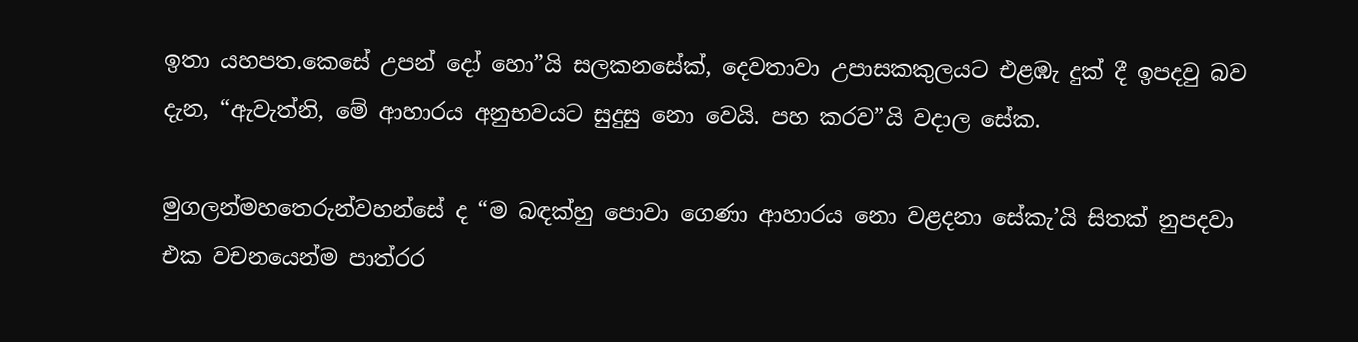ඉතා යහපත.කෙසේ උපන් දෝ හො”යි සලකනසේක්, දෙවතාවා උපාසකකුලයට එළඹැ දුක් දී ඉපදවු බව දැන, “ඇවැත්නි, මේ ආහාරය අනුභවයට සුදුසු නො වෙයි. පහ කරව”යි වදාල සේක.

මුගලන්මහතෙරුන්වහන්සේ ද “ම බඳක්හු පොවා ගෙණා ආහාරය නො වළදනා සේකැ’යි සිතක් නුපදවා එක වචනයෙන්ම පාත්රර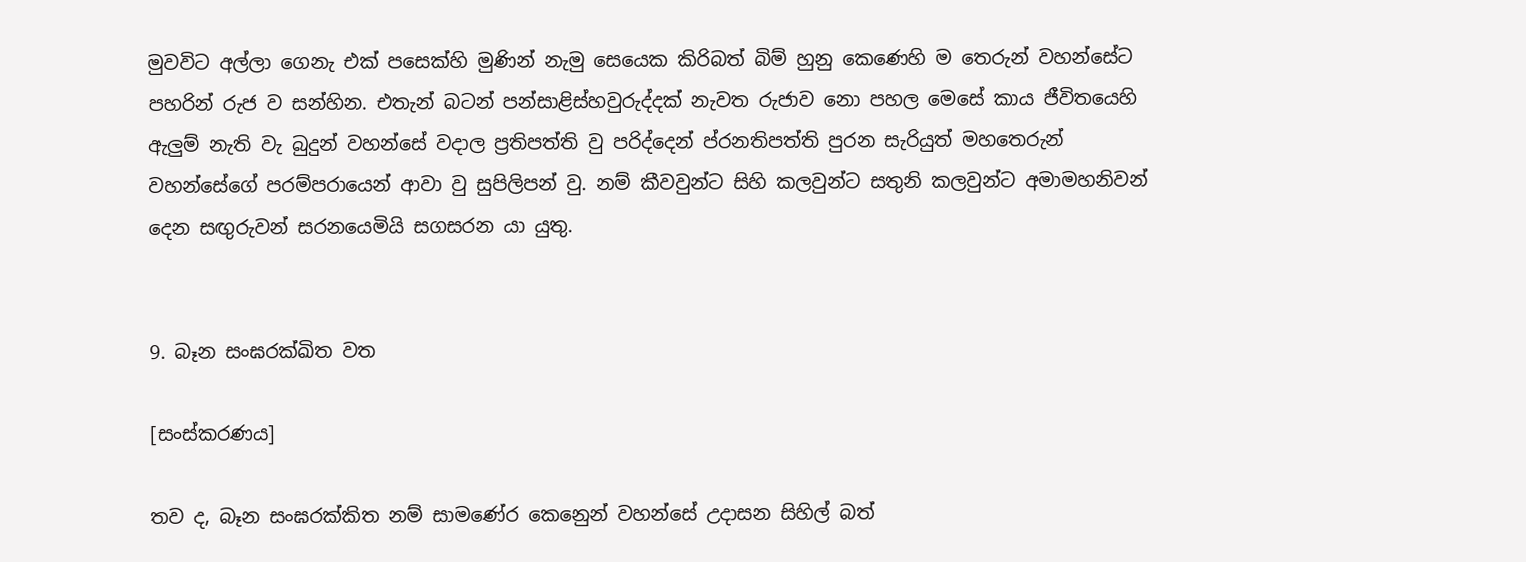මුවවිට අල්ලා ගෙනැ එක් පසෙක්හි මුණින් නැමු සෙයෙක කිරිබත් බිම් හුනු කෙණෙහි ම තෙරුන් වහන්සේට පහරින් රුජ ව සන්හින. එතැන් බටන් පන්සාළිස්හවුරුද්දක් නැවත රුජාව නො පහල මෙසේ කාය ජීවිතයෙහි ඇලුම් නැති වැ බුදුන් වහන්සේ වදාල ප්‍රතිපත්ති වු පරිද්දෙන් ප්රනතිපත්ති පුරන සැරියුත් මහතෙරුන් වහන්සේගේ පරම්පරායෙන් ආවා වු සුපිලිපන් වු. නම් කීවවුන්ට සිහි කලවුන්ට සතුනි කලවුන්ට අමාමහනිවන් දෙන සඟුරුවන් සරනයෙමියි සගසරන යා යුතු.


9. බෑන සංඝරක්ඛිත වත

[සංස්කරණය]

තව ද, බෑන සංඝරක්කිත නම් සාමණේර කෙනෙුන් වහන්සේ උදාසන සිහිල් බත්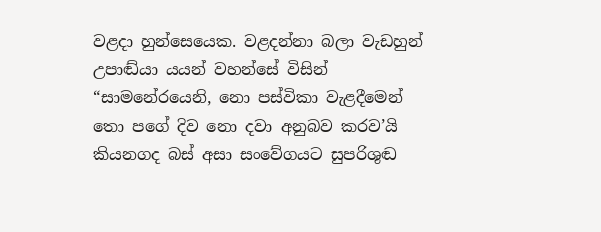වළදා හුන්සෙයෙක. වළදන්නා බලා වැඩහුන් උපාඬ්යා යයන් වහන්සේ විසින් “සාමනේරයෙනි, නො පස්විකා වැළදීමෙන් තො පගේ දිව නො දවා අනුබව කරව’යි කියනගද බස් අසා සංවේගයට සුපරිශුඬ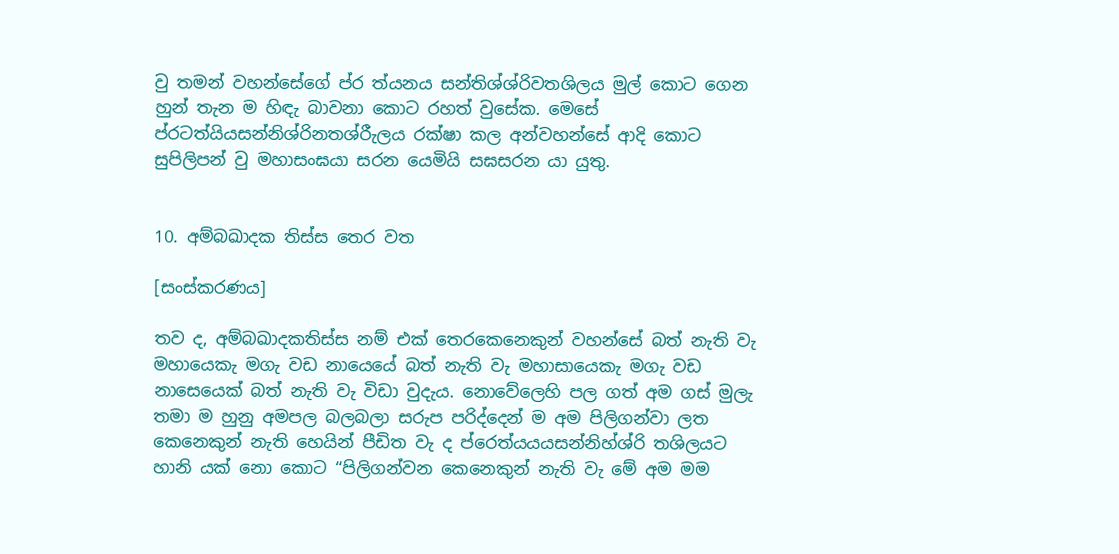වු තමන් වහන්සේගේ ප්ර ත්යනය සන්තිශ්ශ්රිවතශිලය මුල් කොට ගෙන හුන් තැන ම හිඳැ බාවනා කොට රහත් වුසේක. මෙසේ ප්රටත්යියසන්නිශ්රිනතශ්රීැලය රක්ෂා කල අන්වහන්සේ ආදි කොට සුපිලිපන් වු මහාසංඝයා සරන යෙමියි සඝසරන යා යුතු.


10. අම්බඛාදක තිස්ස තෙර වත

[සංස්කරණය]

තව ද, අම්බඛාදකතිස්ස නම් එක් තෙරකෙනෙකුන් වහන්සේ බත් නැති වැ මහායෙකැ මගැ වඩ නායෙයේ බත් නැති වැ මහාසායෙකැ මගැ වඩ නාසෙයෙක් බත් නැති වැ විඩා වුදැය. නොවේලෙහි පල ගත් අම ගස් මුලැ තමා ම හුනු අමපල බලබලා සරුප පරිද්දෙන් ම අම පිලිගන්වා ලත කෙනෙකුන් නැති හෙයින් පීඩිත වැ ද ප්රෙත්යයයසන්නිහ්ශ්රි තශිලයට හානි යක් නො කොට “පිලිගන්වන කෙනෙකුන් නැති වැ මේ අම මම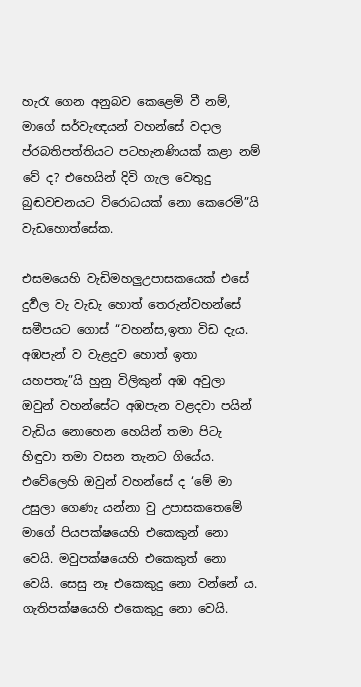හැරැ ගෙන අනුබව කෙළෙමි වී නම්, මාගේ සර්වැඥයන් වහන්සේ වදාල ප්රබතිපත්තියට පටහැනණියක් කළා නම් වේ ද? එහෙයින් දිවි ගැල වෙතුදු බුඬවචනයට විරොධයක් නො කෙරෙමි”යි වැඩහොත්සේක.

එසමයෙහි වැඩිමහලුඋපාසකයෙක් එසේ දුර්‍වල වැ වැඩැ හොත් තෙරුන්වහන්සේ සමීපයට ගොස් “වහන්ස,ඉතා විඩ දැය. අඹපැන් ව වැළදුව හොත් ඉතා යහපතැ”යි හුනු විලිකුන් අඹ අවුලා ඔවුන් වහන්සේට අඹපැන වළදවා පයින් වැඩිය නොහෙන හෙයින් තමා පිටැ හිඳුවා තමා වසන තැනට ගියේය. එවේලෙහි ඔවුන් වහන්සේ ද ‘මේ මා උසුලා ගෙණැ යන්නා වු උපාසකතෙමේ මාගේ පියපක්ෂයෙහි එකෙකුන් නො වෙයි. මවුපක්ෂයෙහි එකෙකුත් නො වෙයි. සෙසු නෑ එකෙකුදු නො වන්නේ ය. ගැතිපක්ෂයෙහි එකෙකුදු නො වෙයි.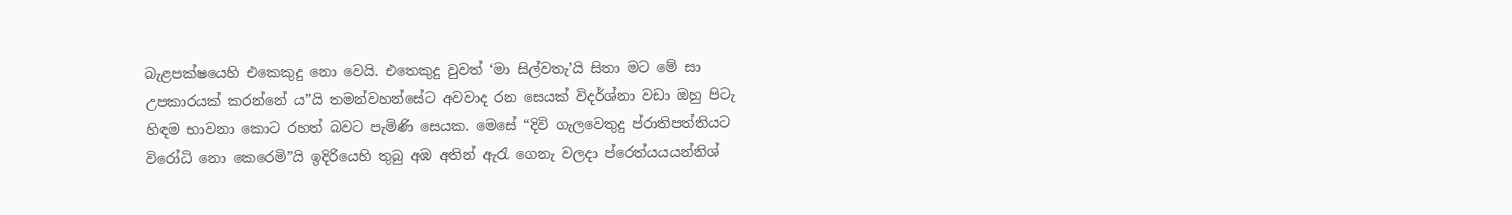බැළපක්ෂයෙහි එකෙකුදු නො වෙයි. එතෙකුදු වුවත් ‘මා සිල්වතැ’යි සිතා මට මේ සා උපකාරයක් කරන්නේ ය”යි තමන්වහන්සේට අවවාද රන සෙයක් විදර්ශ්නා වඩා ඔහු පිටැ හිඳම භාවනා කොට රහත් බවට පැමිණි සෙයක. මෙසේ “දිවි ගැලවෙතුදු ප්රාතිපත්තියට විරෝධි නො කෙරෙමි”යි ඉදිරියෙහි තුබු අඹ අතින් ඇරැ ගෙනැ වලදා ප්රෙත්යයයන්නිශ්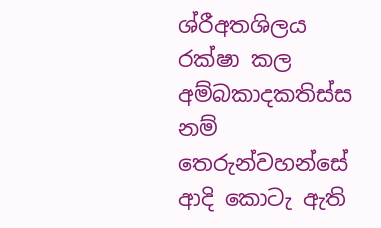ශ්රීඅතශිලය රක්ෂා කල අම්බකාදකතිස්ස නම් තෙරුන්වහන්සේ ආදි කොටැ ඇති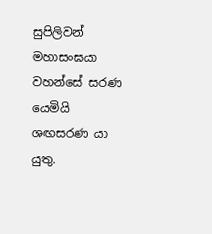සුපිලිවන් මහාසංඝයා වහන්සේ සරණ යෙමියි ශඟසරණ යා යුතු.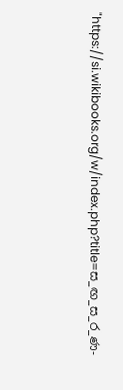"https://si.wikibooks.org/w/index.php?title=ස_ඟ_ස_ර_ණ-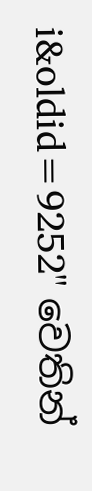i&oldid=9252" වෙතින්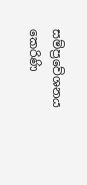සම්ප්‍රවේශනය කෙරිණි